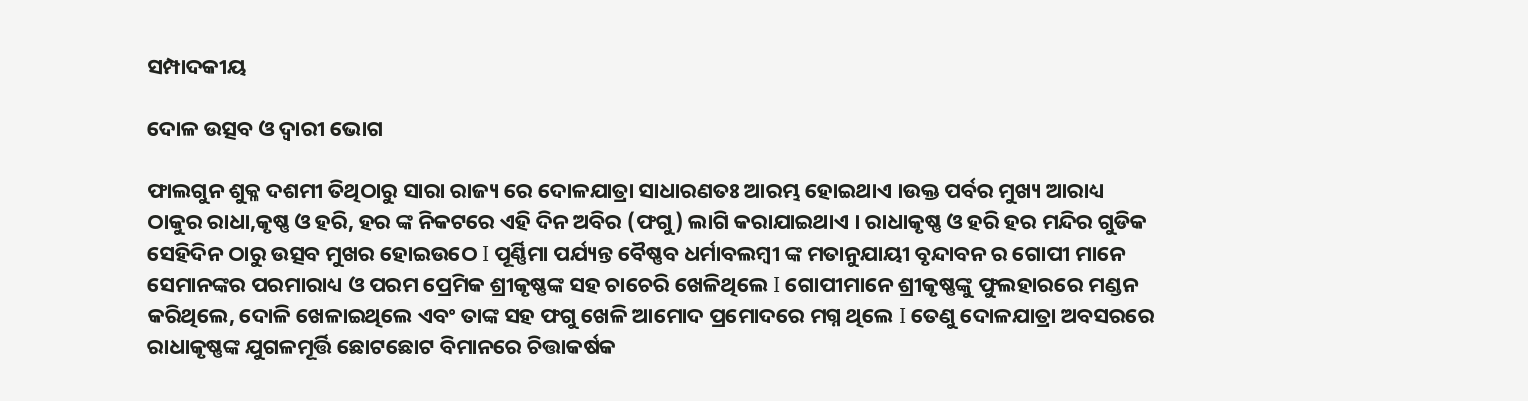ସମ୍ପାଦକୀୟ

ଦୋଳ ଉତ୍ସବ ଓ ଦ୍ଵାରୀ ଭୋଗ

ଫାଲଗୁନ ଶୁକ୍ଳ ଦଶମୀ ତିଥିଠାରୁ ସାରା ରାଜ୍ୟ ରେ ଦୋଳଯାତ୍ରା ସାଧାରଣତଃ ଆରମ୍ଭ ହୋଇଥାଏ ।ଉକ୍ତ ପର୍ବର ମୁଖ୍ୟ ଆରାଧ୍ୟ ଠାକୁର ରାଧା,କୃଷ୍ଣ ଓ ହରି, ହର ଙ୍କ ନିକଟରେ ଏହି ଦିନ ଅବିର (ଫଗୁ) ଲାଗି କରାଯାଇଥାଏ । ରାଧାକୃଷ୍ଣ ଓ ହରି ହର ମନ୍ଦିର ଗୁଡିକ ସେହିଦିନ ଠାରୁ ଉତ୍ସବ ମୁଖର ହୋଇଉଠେ I ପୂର୍ଣ୍ଣିମା ପର୍ଯ୍ୟନ୍ତ ବୈଷ୍ଣବ ଧର୍ମାବଲମ୍ବୀ ଙ୍କ ମତାନୁଯାୟୀ ବୃନ୍ଦାବନ ର ଗୋପୀ ମାନେ ସେମାନଙ୍କର ପରମାରାଧ୍ୟ ଓ ପରମ ପ୍ରେମିକ ଶ୍ରୀକୃଷ୍ଣଙ୍କ ସହ ଚାଚେରି ଖେଳିଥିଲେ I ଗୋପୀମାନେ ଶ୍ରୀକୃଷ୍ଣଙ୍କୁ ଫୁଲହାରରେ ମଣ୍ଡନ କରିଥିଲେ, ଦୋଳି ଖେଳାଇଥିଲେ ଏବଂ ତାଙ୍କ ସହ ଫଗୁ ଖେଳି ଆମୋଦ ପ୍ରମୋଦରେ ମଗ୍ନ ଥିଲେ I ତେଣୁ ଦୋଳଯାତ୍ରା ଅବସରରେ ରାଧାକୃଷ୍ଣଙ୍କ ଯୁଗଳମୂର୍ତ୍ତି ଛୋଟଛୋଟ ବିମାନରେ ଚିତ୍ତାକର୍ଷକ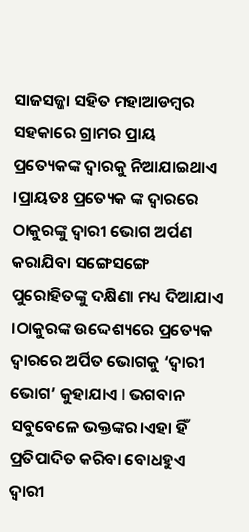ସାଜସଜ୍ଜା ସହିତ ମହାଆଡମ୍ବର ସହକାରେ ଗ୍ରାମର ପ୍ରାୟ ପ୍ରତ୍ୟେକଙ୍କ ଦ୍ୱାରକୁ ନିଆଯାଇଥାଏ ।ପ୍ରାୟତଃ ପ୍ରତ୍ୟେକ ଙ୍କ ଦ୍ୱାରରେ ଠାକୁରଙ୍କୁ ଦ୍ୱାରୀ ଭୋଗ ଅର୍ପଣ କରାଯିବା ସଙ୍ଗେସଙ୍ଗେ ପୁରୋହିତଙ୍କୁ ଦକ୍ଷିଣା ମଧ୍ୟ ଦିଆଯାଏ ।ଠାକୁରଙ୍କ ଉଦ୍ଦେଶ୍ୟରେ ପ୍ରତ୍ୟେକ ଦ୍ୱାରରେ ଅର୍ପିତ ଭୋଗକୁ ‘ଦ୍ୱାରୀ ଭୋଗ’ କୁହାଯାଏ I ଭଗବାନ ସବୁବେଳେ ଭକ୍ତଙ୍କର।ଏହା ହିଁ ପ୍ରତିପାଦିତ କରିବା ବୋଧହୁଏ ଦ୍ୱାରୀ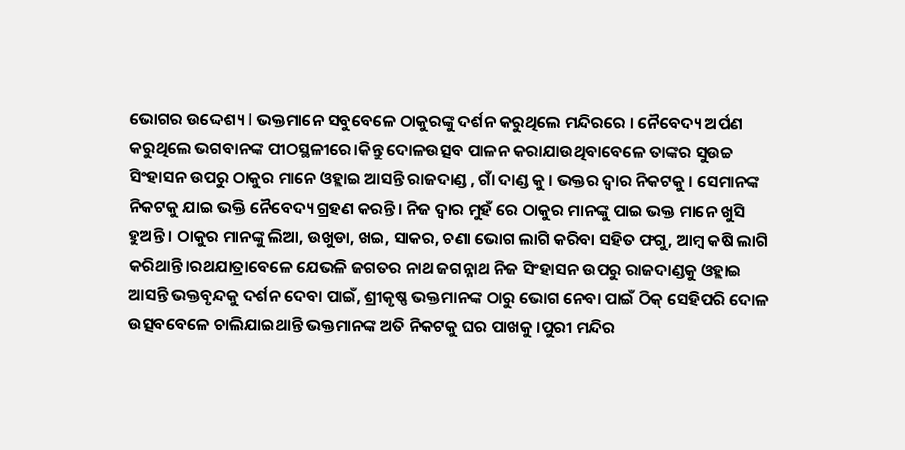ଭୋଗର ଉଦ୍ଦେଶ୍ୟ I ଭକ୍ତମାନେ ସବୁବେଳେ ଠାକୁରଙ୍କୁ ଦର୍ଶନ କରୁଥିଲେ ମନ୍ଦିରରେ । ନୈବେଦ୍ୟ ଅର୍ପଣ କରୁଥିଲେ ଭଗବାନଙ୍କ ପୀଠସ୍ଥଳୀରେ।କିନ୍ତୁ ଦୋଳଉତ୍ସବ ପାଳନ କରାଯାଉଥିବାବେଳେ ତାଙ୍କର ସୁଉଚ୍ଚ ସିଂହାସନ ଉପରୁ ଠାକୁର ମାନେ ଓହ୍ଲାଇ ଆସନ୍ତି ରାଜଦାଣ୍ଡ , ଗାଁ ଦାଣ୍ଡ କୁ । ଭକ୍ତର ଦ୍ୱାର ନିକଟକୁ । ସେମାନଙ୍କ ନିକଟକୁ ଯାଇ ଭକ୍ତି ନୈବେଦ୍ୟ ଗ୍ରହଣ କରନ୍ତି। ନିଜ ଦ୍ଵାର ମୁହଁ ରେ ଠାକୁର ମାନଙ୍କୁ ପାଇ ଭକ୍ତ ମାନେ ଖୁସି ହୁଅନ୍ତି । ଠାକୁର ମାନଙ୍କୁ ଲିଆ, ଉଖୁଡା, ଖଇ, ସାକର, ଚଣା ଭୋଗ ଲାଗି କରିବା ସହିତ ଫଗୁ, ଆମ୍ବ କଷି ଲାଗି କରିଥାନ୍ତି।ରଥଯାତ୍ରାବେଳେ ଯେଭଳି ଜଗତର ନାଥ ଜଗନ୍ନାଥ ନିଜ ସିଂହାସନ ଉପରୁ ରାଜଦାଣ୍ଡକୁ ଓହ୍ଲାଇ ଆସନ୍ତି ଭକ୍ତବୃନ୍ଦକୁ ଦର୍ଶନ ଦେବା ପାଇଁ, ଶ୍ରୀକୃଷ୍ଣ ଭକ୍ତମାନଙ୍କ ଠାରୁ ଭୋଗ ନେବା ପାଇଁ ଠିକ୍ ସେହିପରି ଦୋଳ ଉତ୍ସବବେଳେ ଚାଲିଯାଇଥାନ୍ତି ଭକ୍ତମାନଙ୍କ ଅତି ନିକଟକୁ ଘର ପାଖକୁ ।ପୁରୀ ମନ୍ଦିର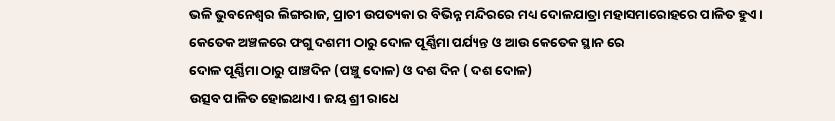ଭଳି ଭୁବନେଶ୍ୱର ଲିଙ୍ଗରାଜ, ପ୍ରାଚୀ ଉପତ୍ୟକା ର ବିଭିନ୍ନ ମନ୍ଦିରରେ ମଧ୍ୟ ଦୋଳଯାତ୍ରା ମହାସମାରୋହରେ ପାଳିତ ହୁଏ । କେତେକ ଅଞ୍ଚଳରେ ଫଗୁ ଦଶମୀ ଠାରୁ ଦୋଳ ପୂର୍ଣ୍ଣିମା ପର୍ଯ୍ୟନ୍ତ ଓ ଆଉ କେତେକ ସ୍ଥାନ ରେ
ଦୋଳ ପୂର୍ଣ୍ଣିମା ଠାରୁ ପାଞ୍ଚଦିନ (ପଞ୍ଚୁ ଦୋଳ) ଓ ଦଶ ଦିନ ( ଦଶ ଦୋଳ)
ଉତ୍ସବ ପାଳିତ ହୋଇଥାଏ। ଜୟ ଶ୍ରୀ ରାଧେ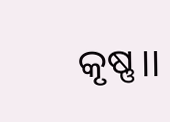କୃଷ୍ଣ।।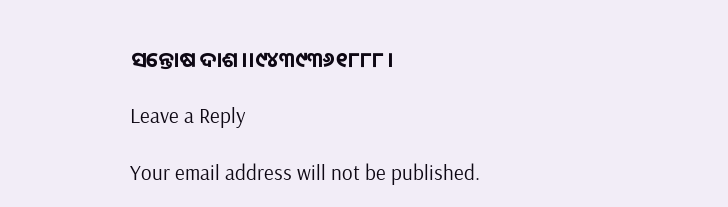ସନ୍ତୋଷ ଦାଶ।।୯୪୩୯୩୬୧୮୮୮।

Leave a Reply

Your email address will not be published.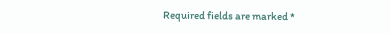Required fields are marked *